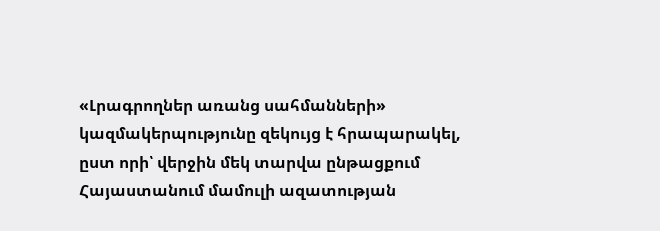«Լրագրողներ առանց սահմանների» կազմակերպությունը զեկույց է հրապարակել, ըստ որի՝ վերջին մեկ տարվա ընթացքում Հայաստանում մամուլի ազատության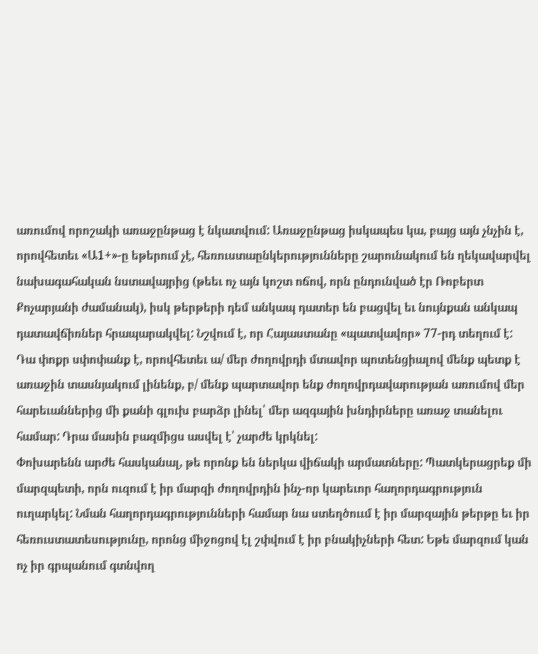առումով որոշակի առաջընթաց է նկատվում: Առաջընթաց իսկապես կա, բայց այն չնչին է, որովհետեւ «Ա1+»-ը եթերում չէ, հեռուստաընկերությունները շարունակում են ղեկավարվել նախագահական նստավայրից (թեեւ ոչ այն կոշտ ոճով, որն ընդունված էր Ռոբերտ Քոչարյանի ժամանակ), իսկ թերթերի դեմ անկապ դատեր են բացվել եւ նույնքան անկապ դատավճիռներ հրապարակվել: Նշվում է, որ Հայաստանը «պատվավոր» 77-րդ տեղում է: Դա փոքր սփոփանք է, որովհետեւ ա/ մեր ժողովրդի մտավոր պոտենցիալով մենք պետք է առաջին տասնյակում լինենք, բ/ մենք պարտավոր ենք ժողովրդավարության առումով մեր հարեւաններից մի քանի գլուխ բարձր լինել՝ մեր ազգային խնդիրները առաջ տանելու համար: Դրա մասին բազմիցս ասվել է՝ չարժե կրկնել:
Փոխարենն արժե հասկանալ, թե որոնք են ներկա վիճակի արմատները: Պատկերացրեք մի մարզպետի, որն ուզում է իր մարզի ժողովրդին ինչ-որ կարեւոր հաղորդագրություն ուղարկել: Նման հաղորդագրությունների համար նա ստեղծոււմ է իր մարզային թերթը եւ իր հեռուստատեսությունը, որոնց միջոցով էլ շփվում է իր բնակիչների հետ: Եթե մարզում կան ոչ իր գրպանում գտնվող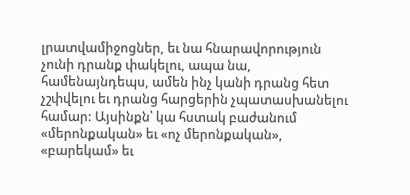լրատվամիջոցներ, եւ նա հնարավորություն չունի դրանք փակելու, ապա նա, համենայնդեպս, ամեն ինչ կանի դրանց հետ չշփվելու եւ դրանց հարցերին չպատասխանելու համար: Այսինքն՝ կա հստակ բաժանում «մերոնքական» եւ «ոչ մերոնքական», «բարեկամ» եւ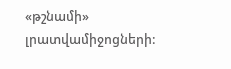«թշնամի» լրատվամիջոցների: